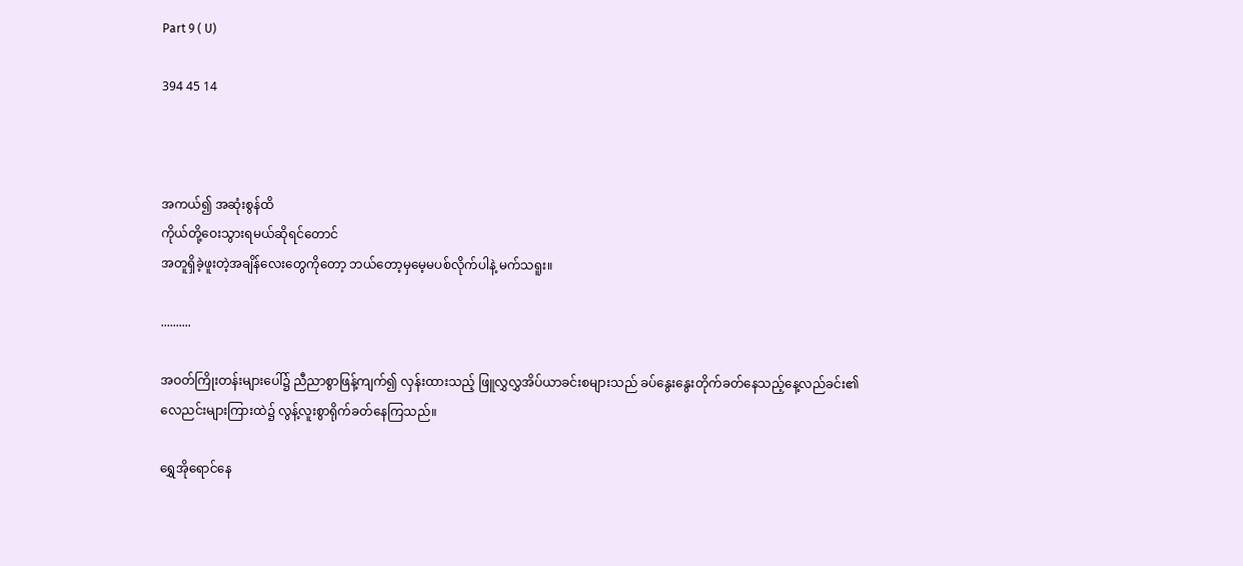Part 9 ( U)

394 45 14



အကယ်၍ အဆုံးစွန်ထိ
ကိုယ်တို့ဝေးသွားရမယ်ဆိုရင်တောင်
အတူရှိခဲ့ဖူးတဲ့အချိန်လေးတွေကိုတော့ ဘယ်တော့မှမေ့မပစ်လိုက်ပါနဲ့ မက်သရူး။

..........

အဝတ်ကြိုးတန်းများပေါ်၌ ညီညာစွာဖြန့်ကျက်၍ လှန်းထားသည့် ဖြူလွှလွှအိပ်ယာခင်းစများသည် ခပ်နွေးနွေးတိုက်ခတ်နေသည့်နေ့လည်ခင်း၏ လေညင်းများကြားထဲ၌ လွန့်လူးစွာရိုက်ခတ်နေကြသည်။

ရွှေအိုရောင်နေ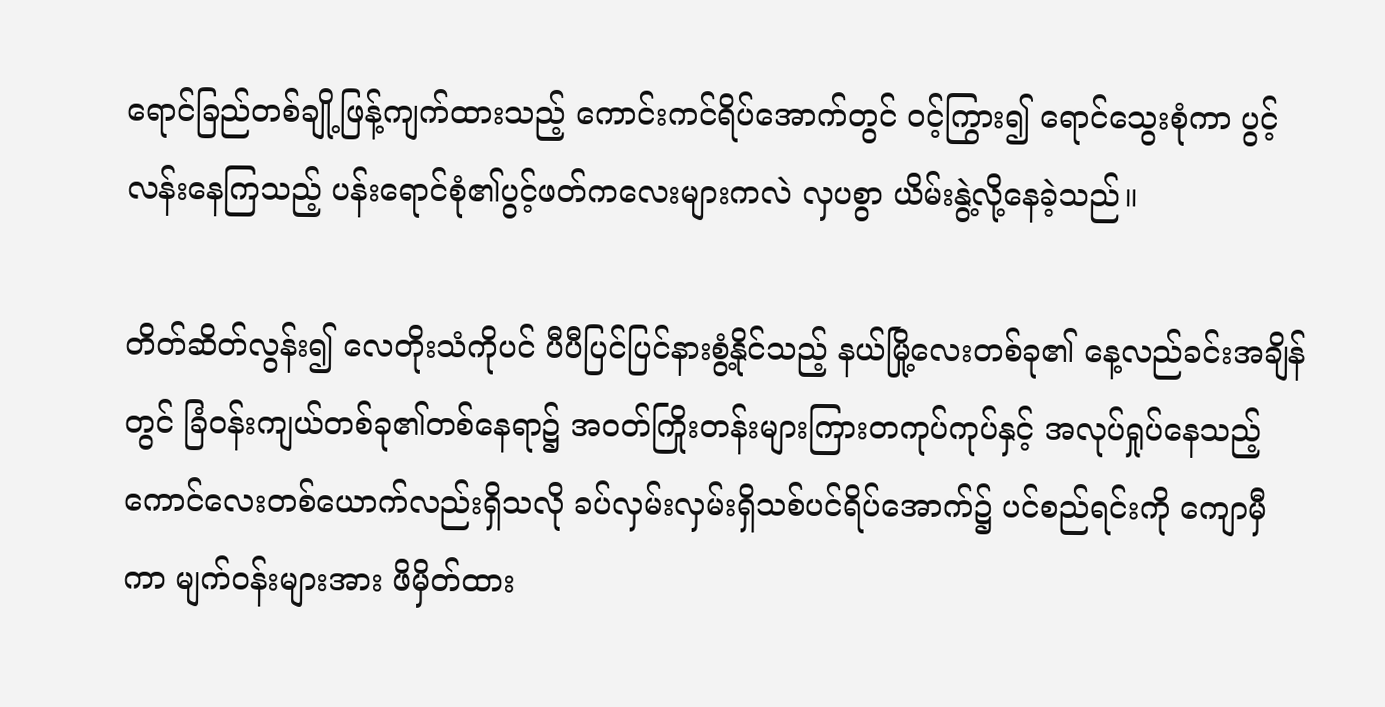ရောင်ခြည်တစ်ချို့ဖြန့်ကျက်ထားသည့် ကောင်းကင်ရိပ်အောက်တွင် ဝင့်ကြွား၍ ရောင်သွေးစုံကာ ပွင့်လန်းနေကြသည့် ပန်းရောင်စုံ၏ပွင့်ဖတ်ကလေးများကလဲ လှပစွာ ယိမ်းနွဲ့လို့နေခဲ့သည်။

တိတ်ဆိတ်လွန်း၍ လေတိုးသံကိုပင် ပီပီပြင်ပြင်နားစွံ့နိုင်သည့် နယ်မြို့လေးတစ်ခု၏ နေ့လည်ခင်းအချိန်တွင် ခြံဝန်းကျယ်တစ်ခု၏တစ်နေရာ၌ အဝတ်ကြိုးတန်းများကြားတကုပ်ကုပ်နှင့် အလုပ်ရှုပ်နေသည့် ကောင်လေးတစ်ယောက်လည်းရှိသလို ခပ်လှမ်းလှမ်းရှိသစ်ပင်ရိပ်အောက်၌ ပင်စည်ရင်းကို ကျောမှီကာ မျက်ဝန်းများအား ဖိမှိတ်ထား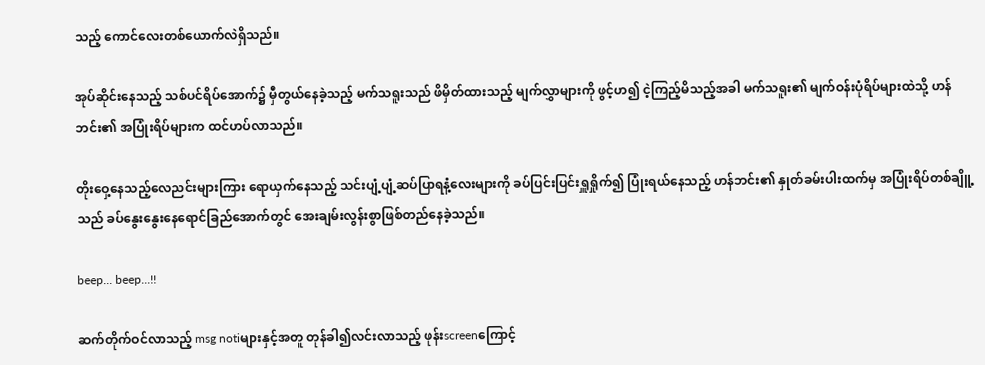သည့် ကောင်လေးတစ်ယောက်လဲရှိသည်။

အုပ်ဆိုင်းနေသည့် သစ်ပင်ရိပ်အောက်၌ မှီတွယ်နေခဲ့သည့် မက်သရူးသည် ဖိမှိတ်ထားသည့် မျက်လွှာများကို ဖွင့်ဟ၍ ငဲ့ကြည့်မိသည့်အခါ မက်သရူး၏ မျက်ဝန်းပုံရိပ်များထဲသို့ ဟန်ဘင်း၏ အပြုံးရိပ်များက ထင်ဟပ်လာသည်။

တိုးဝှေ့နေသည့်လေညင်းများကြား ရောယှက်နေသည့် သင်းပျံ့ပျံ့ဆပ်ပြာရနံ့လေးများကို ခပ်ပြင်းပြင်းရှူရှိုက်၍ ပြုံးရယ်နေသည့် ဟန်ဘင်း၏ နှုတ်ခမ်းပါးထက်မှ အပြုံးရိပ်တစ်ချိူ့သည် ခပ်နွေးနွေးနေရောင်ခြည်အောက်တွင် အေးချမ်းလွန်းစွာဖြစ်တည်နေခဲ့သည်။

beep... beep...!!

ဆက်တိုက်ဝင်လာသည့် msg notiများနှင့်အတူ တုန်ခါ၍လင်းလာသည့် ဖုန်းscreenကြောင့်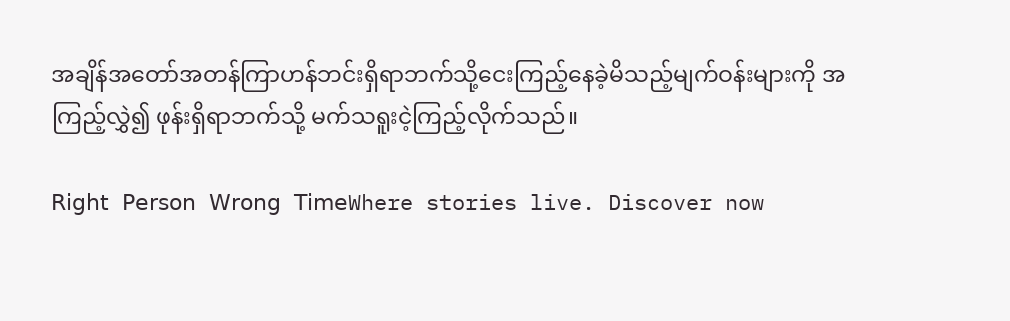အချိန်အတော်အတန်ကြာဟန်ဘင်းရှိရာဘက်သို့ငေးကြည့်နေခဲ့မိသည့်မျက်ဝန်းများကို အကြည့်လွှဲ၍ ဖုန်းရှိရာဘက်သို့ မက်သရူးငဲ့ကြည့်လိုက်သည်။

𝖱𝗂𝗀𝗁𝗍 𝖯𝖾𝗋𝗌𝗈𝗇 𝖶𝗋𝗈𝗇𝗀 𝖳𝗂𝗆𝖾Where stories live. Discover now